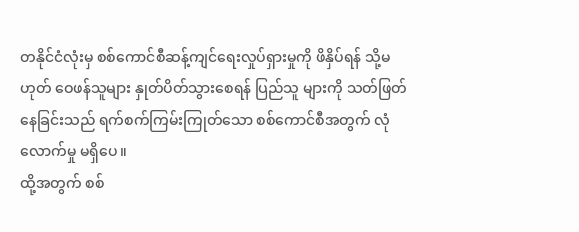တနိုင်ငံလုံးမှ စစ်ကောင်စီဆန့်ကျင်ရေးလှုပ်ရှားမှုကို ဖိနှိပ်ရန် သို့မဟုတ် ဝေဖန်သူများ နှုတ်ပိတ်သွားစေရန် ပြည်သူ များကို သတ်ဖြတ်နေခြင်းသည် ရက်စက်ကြမ်းကြုတ်သော စစ်ကောင်စီအတွက် လုံလောက်မှု မရှိပေ။
ထို့အတွက် စစ်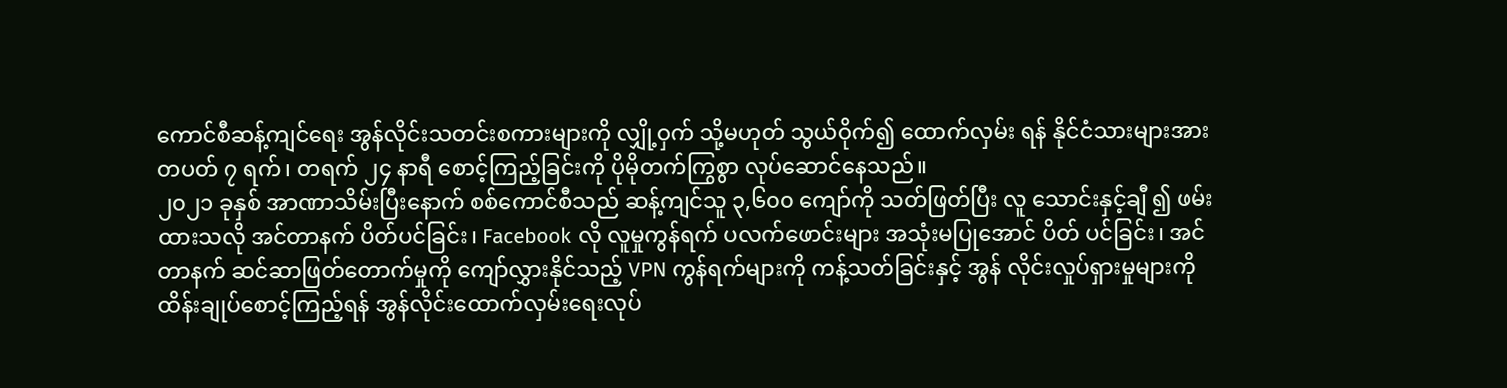ကောင်စီဆန့်ကျင်ရေး အွန်လိုင်းသတင်းစကားများကို လျှို့ဝှက် သို့မဟုတ် သွယ်ဝိုက်၍ ထောက်လှမ်း ရန် နိုင်ငံသားများအား တပတ် ၇ ရက်၊ တရက် ၂၄ နာရီ စောင့်ကြည့်ခြင်းကို ပိုမိုတက်ကြွစွာ လုပ်ဆောင်နေသည်။
၂၀၂၁ ခုနှစ် အာဏာသိမ်းပြီးနောက် စစ်ကောင်စီသည် ဆန့်ကျင်သူ ၃,၆၀၀ ကျော်ကို သတ်ဖြတ်ပြီး လူ သောင်းနှင့်ချီ ၍ ဖမ်းထားသလို အင်တာနက် ပိတ်ပင်ခြင်း၊ Facebook လို လူမှုကွန်ရက် ပလက်ဖောင်းများ အသုံးမပြုအောင် ပိတ် ပင်ခြင်း၊ အင်တာနက် ဆင်ဆာဖြတ်တောက်မှုကို ကျော်လွှားနိုင်သည့် VPN ကွန်ရက်များကို ကန့်သတ်ခြင်းနှင့် အွန် လိုင်းလှုပ်ရှားမှုများကို ထိန်းချုပ်စောင့်ကြည့်ရန် အွန်လိုင်းထောက်လှမ်းရေးလုပ်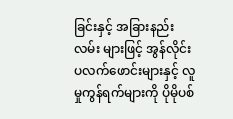ခြင်းနှင့် အခြားနည်းလမ်း များဖြင့် အွန်လိုင်း ပလက်ဖောင်းများနှင့် လူမှုကွန်ရက်များကို ပိုမိုပစ်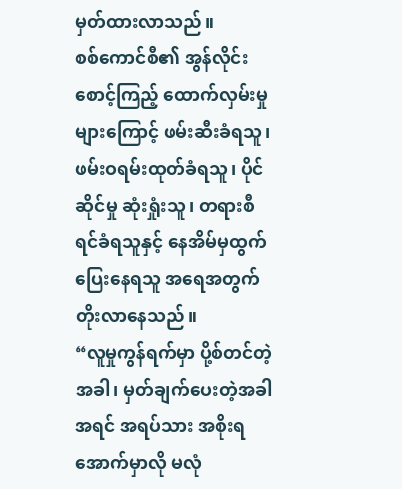မှတ်ထားလာသည်။
စစ်ကောင်စီ၏ အွန်လိုင်းစောင့်ကြည့် ထောက်လှမ်းမှုများကြောင့် ဖမ်းဆီးခံရသူ၊ ဖမ်းဝရမ်းထုတ်ခံရသူ၊ ပိုင်ဆိုင်မှု ဆုံးရှုံးသူ၊ တရားစီရင်ခံရသူနှင့် နေအိမ်မှထွက်ပြေးနေရသူ အရေအတွက် တိုးလာနေသည်။
“လူမှုကွန်ရက်မှာ ပို့စ်တင်တဲ့အခါ၊ မှတ်ချက်ပေးတဲ့အခါ အရင် အရပ်သား အစိုးရအောက်မှာလို မလုံ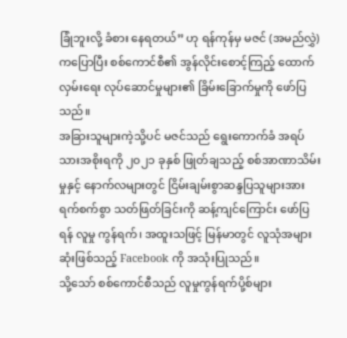ခြုံဘူးလို့ ခံစား နေရတယ်” ဟု ရန်ကုန်မှ မဇင် (အမည်လွှဲ) ကပြောပြီး စစ်ကောင်စီ၏ အွန်လိုင်းစောင့်ကြည့် ထောက်လှမ်းရေး လုပ်ဆောင်မှုများ၏ ခြိမ်းခြောက်မှုကို ဖော်ပြသည်။
အခြားသူများကဲ့သို့ပင် မဇင်သည် ရွေးကောက်ခံ အရပ်သားအစိုးရကို ၂၀၂၁ ခုနှစ် ဖြုတ်ချသည့် စစ်အာဏာသိမ်းမှုနှင့် နောက်လများတွင် ငြိမ်းချမ်းစွာဆန္ဒပြသူများအား ရက်စက်စွာ သတ်ဖြတ်ခြင်းကို ဆန့်ကျင်ကြောင်း ဖော်ပြရန် လူမှု ကွန်ရက်၊ အထူးသဖြင့် မြန်မာတွင် လူသုံအများဆုံးဖြစ်သည့် Facebook ကို အသုံးပြုသည်။
သို့သော် စစ်ကောင်စီသည် လူမှုကွန်ရက်ပို့စ်များ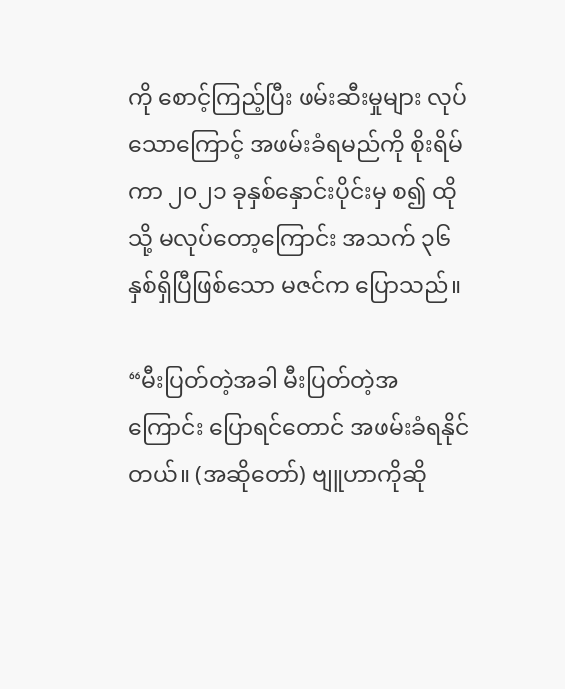ကို စောင့်ကြည့်ပြီး ဖမ်းဆီးမှုများ လုပ်သောကြောင့် အဖမ်းခံရမည်ကို စိုးရိမ်ကာ ၂၀၂၁ ခုနှစ်နှောင်းပိုင်းမှ စ၍ ထိုသို့ မလုပ်တော့ကြောင်း အသက် ၃၆ နှစ်ရှိပြီဖြစ်သော မဇင်က ပြောသည်။

“မီးပြတ်တဲ့အခါ မီးပြတ်တဲ့အကြောင်း ပြောရင်တောင် အဖမ်းခံရနိုင်တယ်။ (အဆိုတော်) ဗျူဟာကိုဆို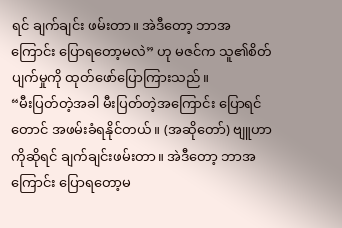ရင် ချက်ချင်း ဖမ်းတာ။ အဲဒီတော့ ဘာအကြောင်း ပြောရတော့မလဲ” ဟု မဇင်က သူ၏စိတ်ပျက်မှုကို ထုတ်ဖော်ပြောကြားသည်။
“မီးပြတ်တဲ့အခါ မီးပြတ်တဲ့အကြောင်း ပြောရင်တောင် အဖမ်းခံရနိုင်တယ်။ (အဆိုတော်) ဗျူဟာကိုဆိုရင် ချက်ချင်းဖမ်းတာ။ အဲဒီတော့ ဘာအကြောင်း ပြောရတော့မ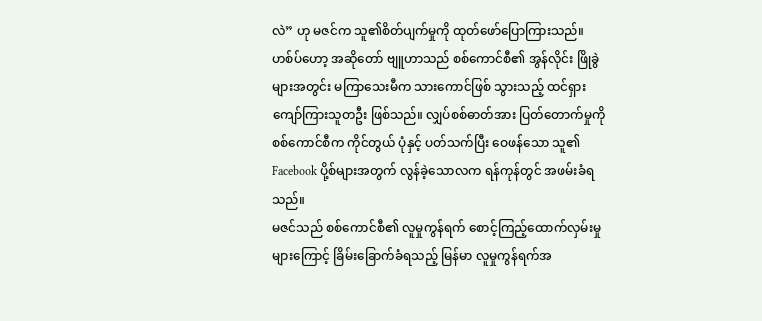လဲ” ဟု မဇင်က သူ၏စိတ်ပျက်မှုကို ထုတ်ဖော်ပြောကြားသည်။
ဟစ်ပ်ဟော့ အဆိုတော် ဗျူဟာသည် စစ်ကောင်စီ၏ အွန်လိုင်း ဖြိုခွဲများအတွင်း မကြာသေးမီက သားကောင်ဖြစ် သွားသည့် ထင်ရှားကျော်ကြားသူတဦး ဖြစ်သည်။ လျှပ်စစ်ဓာတ်အား ပြတ်တောက်မှုကို စစ်ကောင်စီက ကိုင်တွယ် ပုံနှင့် ပတ်သက်ပြီး ဝေဖန်သော သူ၏ Facebook ပို့စ်များအတွက် လွန်ခဲ့သောလက ရန်ကုန်တွင် အဖမ်းခံရသည်။
မဇင်သည် စစ်ကောင်စီ၏ လူမှုကွန်ရက် စောင့်ကြည့်ထောက်လှမ်းမှုများကြောင့် ခြိမ်းခြောက်ခံရသည့် မြန်မာ လူမှုကွန်ရက်အ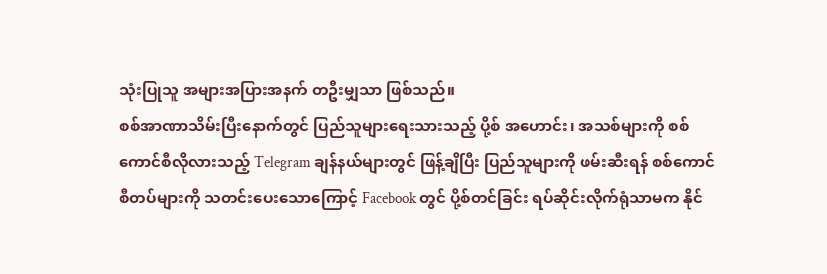သုံးပြုသူ အများအပြားအနက် တဦးမျှသာ ဖြစ်သည်။
စစ်အာဏာသိမ်းပြီးနောက်တွင် ပြည်သူများရေးသားသည့် ပို့စ် အဟောင်း၊ အသစ်များကို စစ်ကောင်စီလိုလားသည့် Telegram ချန်နယ်များတွင် ဖြန့်ချိပြီး ပြည်သူများကို ဖမ်းဆီးရန် စစ်ကောင်စီတပ်များကို သတင်းပေးသောကြောင့် Facebook တွင် ပို့စ်တင်ခြင်း ရပ်ဆိုင်းလိုက်ရုံသာမက နိုင်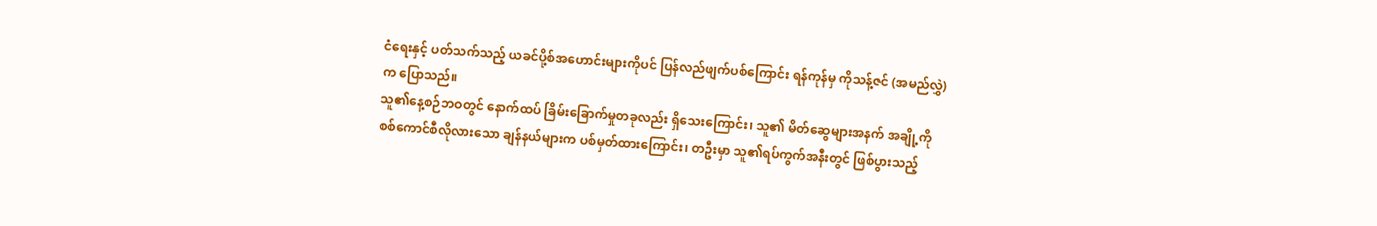ငံရေးနှင့် ပတ်သက်သည့် ယခင်ပို့စ်အဟောင်းများကိုပင် ပြန်လည်ဖျက်ပစ်ကြောင်း ရန်ကုန်မှ ကိုသန့်ဇင် (အမည်လွှဲ) က ပြောသည်။
သူ၏နေ့စဉ်ဘဝတွင် နောက်ထပ် ခြိမ်းခြောက်မှုတခုလည်း ရှိသေးကြောင်း၊ သူ၏ မိတ်ဆွေများအနက် အချို့ကို စစ်ကောင်စီလိုလားသော ချန်နယ်များက ပစ်မှတ်ထားကြောင်း၊ တဦးမှာ သူ၏ရပ်ကွက်အနီးတွင် ဖြစ်ပွားသည့်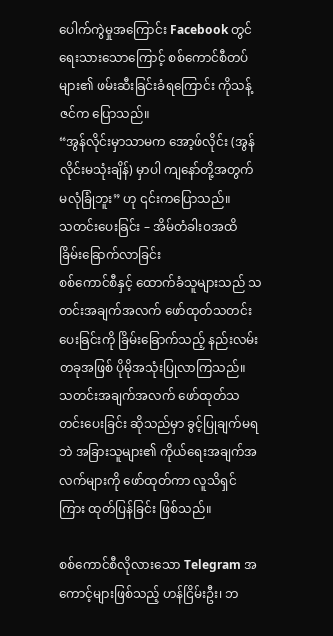ပေါက်ကွဲမှုအကြောင်း Facebook တွင် ရေးသားသောကြောင့် စစ်ကောင်စီတပ်များ၏ ဖမ်းဆီးခြင်းခံရကြောင်း ကိုသန့်ဇင်က ပြောသည်။
“အွန်လိုင်းမှာသာမက အော့ဖ်လိုင်း (အွန်လိုင်းမသုံးချိန်) မှာပါ ကျနော်တို့အတွက် မလုံခြုံဘူး” ဟု ၎င်းကပြောသည်။
သတင်းပေးခြင်း – အိမ်တံခါးဝအထိ ခြိမ်းခြောက်လာခြင်း
စစ်ကောင်စီနှင့် ထောက်ခံသူများသည် သတင်းအချက်အလက် ဖော်ထုတ်သတင်းပေးခြင်းကို ခြိမ်းခြောက်သည့် နည်းလမ်းတခုအဖြစ် ပိုမိုအသုံးပြုလာကြသည်။ သတင်းအချက်အလက် ဖော်ထုတ်သတင်းပေးခြင်း ဆိုသည်မှာ ခွင့်ပြုချက်မရဘဲ အခြားသူများ၏ ကိုယ်ရေးအချက်အလက်များကို ဖော်ထုတ်ကာ လူသိရှင်ကြား ထုတ်ပြန်ခြင်း ဖြစ်သည်။

စစ်ကောင်စီလိုလားသော Telegram အကောင့်များဖြစ်သည့် ဟန်ငြိမ်းဦး၊ ဘ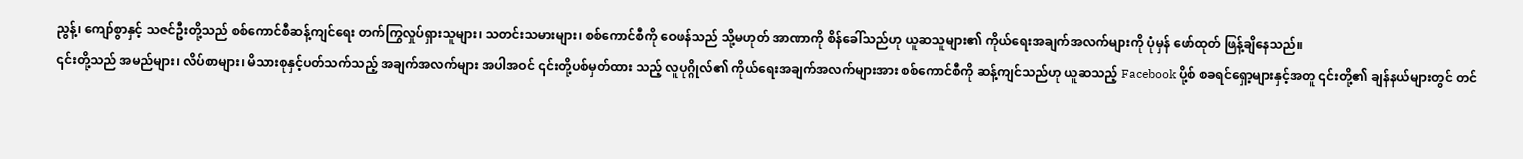ညွန့်၊ ကျော်စွာနှင့် သဇင်ဦးတို့သည် စစ်ကောင်စီဆန့်ကျင်ရေး တက်ကြွလှုပ်ရှားသူများ၊ သတင်းသမားများ၊ စစ်ကောင်စီကို ဝေဖန်သည် သို့မဟုတ် အာဏာကို စိန်ခေါ်သည်ဟု ယူဆသူများ၏ ကိုယ်ရေးအချက်အလက်များကို ပုံမှန် ဖော်ထုတ် ဖြန့်ချိနေသည်။
၎င်းတို့သည် အမည်များ၊ လိပ်စာများ၊ မိသားစုနှင့်ပတ်သက်သည့် အချက်အလက်များ အပါအဝင် ၎င်းတို့ပစ်မှတ်ထား သည့် လူပုဂ္ဂိုလ်၏ ကိုယ်ရေးအချက်အလက်များအား စစ်ကောင်စီကို ဆန့်ကျင်သည်ဟု ယူဆသည့် Facebook ပို့စ် စခရင်ရှော့များနှင့်အတူ ၎င်းတို့၏ ချန်နယ်များတွင် တင်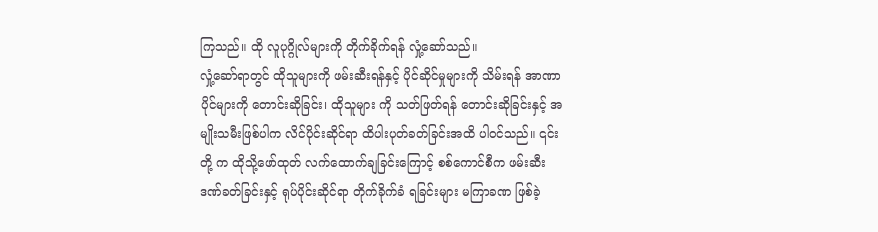ကြသည်။ ထို လူပုဂ္ဂိုလ်များကို တိုက်ခိုက်ရန် လှုံ့ဆော်သည်။
လှုံ့ဆော်ရာတွင် ထိုသူများကို ဖမ်းဆီးရန်နှင့် ပိုင်ဆိုင်မှုများကို သိမ်းရန် အာဏာပိုင်များကို တောင်းဆိုခြင်း၊ ထိုသူများ ကို သတ်ဖြတ်ရန် တောင်းဆိုခြင်းနှင့် အမျိုးသမီးဖြစ်ပါက လိင်ပိုင်းဆိုင်ရာ ထိပါးပုတ်ခတ်ခြင်းအထိ ပါဝင်သည်။ ၎င်းတို့ က ထိုသို့ဖော်ထုတ် လက်ထောက်ချခြင်းကြောင့် စစ်ကောင်စီက ဖမ်းဆီးဒဏ်ခတ်ခြင်းနှင့် ရုပ်ပိုင်းဆိုင်ရာ တိုက်ခိုက်ခံ ရခြင်းများ မကြာခဏ ဖြစ်ခဲ့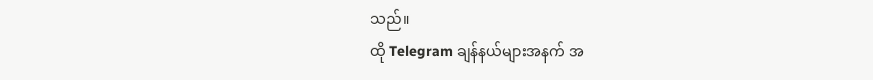သည်။
ထို Telegram ချန်နယ်များအနက် အ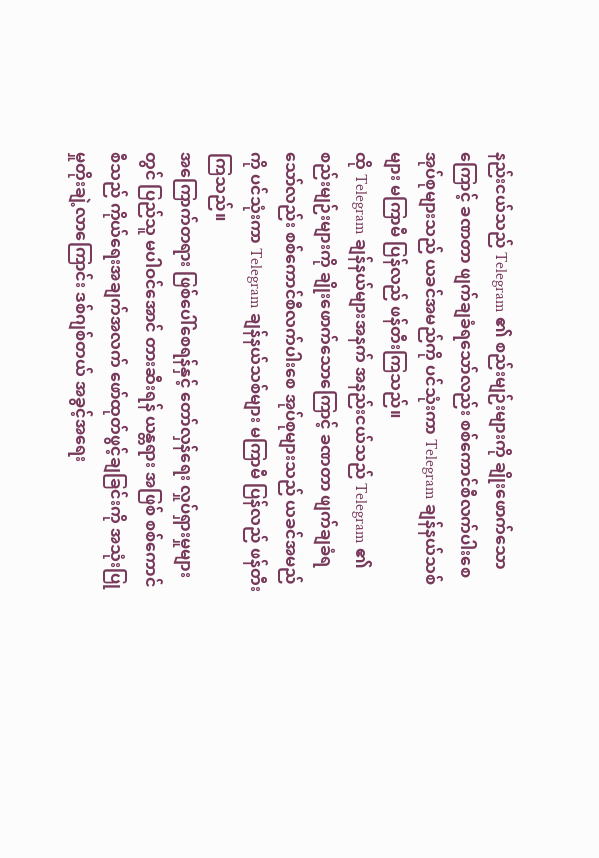နည်းငယ်သည် Telegram ၏ စည်းမျဉ်းများကို ချိုးဖောက်သောကြောင့် ခဏတာ ဖျက်ချခံရသော်လည်း စစ်ကောင်စီလက်ပါးစေ အုပ်စုများသည် ယခင်အမည်ကို ပင်သုံးကာ Telegram ချန်နယ်သစ်များ မကြာမီ ပြန်လည် ဖန်တီးကြသည်။
ထို Telegram ချန်နယ်များအနက် အနည်းငယ်သည် Telegram ၏ စည်းမျဉ်းများကို ချိုးဖောက်သောကြောင့် ခဏတာ ဖျက်ချခံရသော်လည်း စစ်ကောင်စီလက်ပါးစေ အုပ်စုများသည် ယခင်အမည်ကို ပင်သုံးကာ Telegram ချန်နယ်သစ်များ မကြာမီ ပြန်လည် ဖန်တီးကြသည်။
အကြောက်တရား ဖြစ်ပေါ်စေရန်နှင့် တော်လှန်ရေး လှုပ်ရှားမှုများတွင် ပြည်သူ မပါဝင်အောင် တားဆီးရန် ယန္တရား အဖြစ် စစ်ကောင်စီသည် ကိုယ်ရေးအချက်အလက် ဖော်ထုတ်ဖွင့်ချခြင်းကို အသုံးပြုမှုတိုးချဲ့လာကြောင်း ဒစ်ဂျစ်တယ် အခွင့်အရေး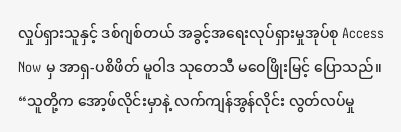လှုပ်ရှားသူနှင့် ဒစ်ဂျစ်တယ် အခွင့်အရေးလုပ်ရှားမှုအုပ်စု Access Now မှ အာရှ-ပစိဖိတ် မူဝါဒ သုတေသီ မဝေဖြိုးမြင့် ပြောသည်။
“သူတို့က အော့ဖ်လိုင်းမှာနဲ့ လက်ကျန်အွန်လိုင်း လွတ်လပ်မှု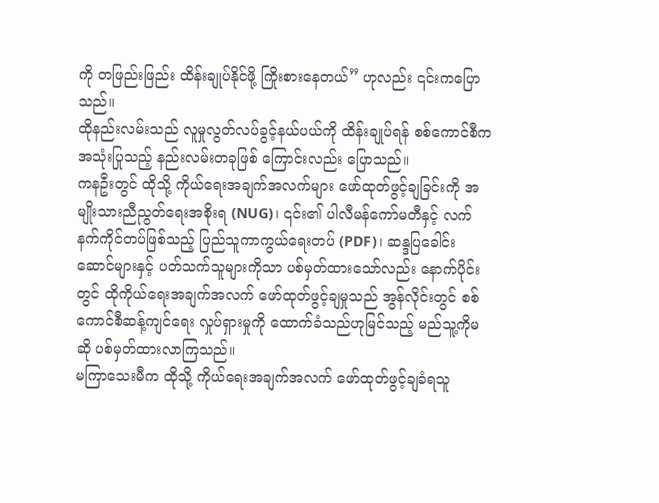ကို တဖြည်းဖြည်း ထိန်းချုပ်နိုင်ဖို့ ကြိုးစားနေတယ်” ဟုလည်း ၎င်းကပြောသည်။
ထိုနည်းလမ်းသည် လူမှုလွတ်လပ်ခွင့်နယ်ပယ်ကို ထိန်းချုပ်ရန် စစ်ကောင်စီက အသုံးပြုသည့် နည်းလမ်းတခုဖြစ် ကြောင်းလည်း ပြောသည်။
ကနဦးတွင် ထိုသို့ ကိုယ်ရေးအချက်အလက်များ ဖော်ထုတ်ဖွင့်ချခြင်းကို အမျိုးသားညီညွတ်ရေးအစိုးရ (NUG)၊ ၎င်း၏ ပါလီမန်ကော်မတီနှင့် လက်နက်ကိုင်တပ်ဖြစ်သည့် ပြည်သူကာကွယ်ရေးတပ် (PDF)၊ ဆန္ဒပြခေါင်းဆောင်များနှင့် ပတ်သက်သူများကိုသာ ပစ်မှတ်ထားသော်လည်း နောက်ပိုင်းတွင် ထိုကိုယ်ရေးအချက်အလက် ဖော်ထုတ်ဖွင့်ချမှုသည် အွန်လိုင်းတွင် စစ်ကောင်စီဆန့်ကျင်ရေး လှုပ်ရှားမှုကို ထောက်ခံသည်ဟုမြင်သည့် မည်သူ့ကိုမဆို ပစ်မှတ်ထားလာကြသည်။
မကြာသေးမီက ထိုသို့ ကိုယ်ရေးအချက်အလက် ဖော်ထုတ်ဖွင့်ချခံရသူ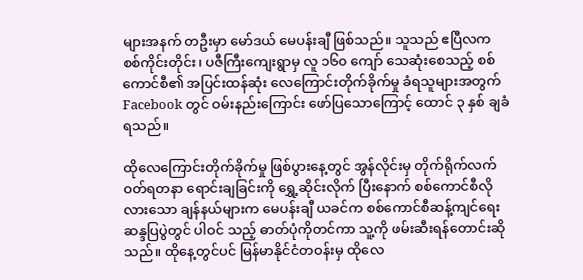များအနက် တဦးမှာ မော်ဒယ် မေပန်းချီ ဖြစ်သည်။ သူသည် ဧပြီလက စစ်ကိုင်းတိုင်း၊ ပဇီကြီးကျေးရွာမှ လူ ၁၆၀ ကျော် သေဆုံးစေသည့် စစ်ကောင်စီ၏ အပြင်းထန်ဆုံး လေကြောင်းတိုက်ခိုက်မှု ခံရသူများအတွက် Facebook တွင် ဝမ်းနည်းကြောင်း ဖော်ပြသောကြောင့် ထောင် ၃ နှစ် ချခံရသည်။

ထိုလေကြောင်းတိုက်ခိုက်မှု ဖြစ်ပွားနေ့တွင် အွန်လိုင်းမှ တိုက်ရိုက်လက်ဝတ်ရတနာ ရောင်းချခြင်းကို ရွှေ့ဆိုင်းလိုက် ပြီးနောက် စစ်ကောင်စီလိုလားသော ချန်နယ်များက မေပန်းချီ ယခင်က စစ်ကောင်စီဆန့်ကျင်ရေး ဆန္ဒပြပွဲတွင် ပါဝင် သည့် ဓာတ်ပုံကိုတင်ကာ သူ့ကို ဖမ်းဆီးရန်တောင်းဆိုသည်။ ထိုနေ့တွင်ပင် မြန်မာနိုင်ငံတဝန်းမှ ထိုလေ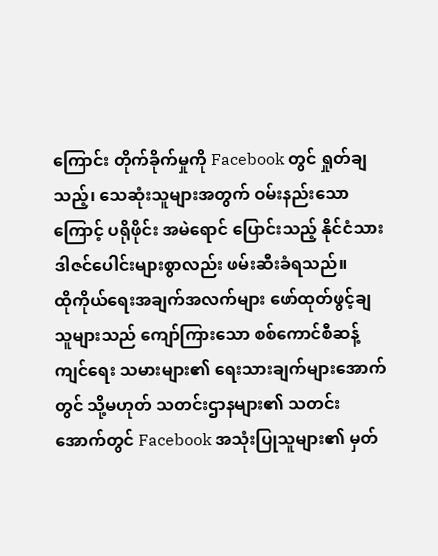ကြောင်း တိုက်ခိုက်မှုကို Facebook တွင် ရှုတ်ချသည့်၊ သေဆုံးသူများအတွက် ဝမ်းနည်းသောကြောင့် ပရိုဖိုင်း အမဲရောင် ပြောင်းသည့် နိုင်ငံသား ဒါဇင်ပေါင်းများစွာလည်း ဖမ်းဆီးခံရသည်။
ထိုကိုယ်ရေးအချက်အလက်များ ဖော်ထုတ်ဖွင့်ချသူများသည် ကျော်ကြားသော စစ်ကောင်စီဆန့်ကျင်ရေး သမားများ၏ ရေးသားချက်များအောက်တွင် သို့မဟုတ် သတင်းဌာနများ၏ သတင်းအောက်တွင် Facebook အသုံးပြုသူများ၏ မှတ်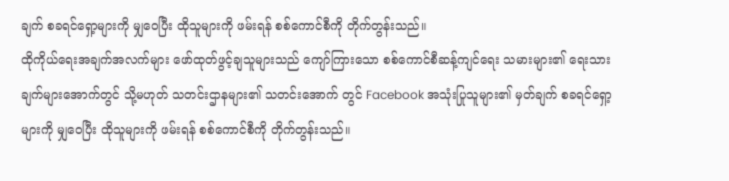ချက် စခရင်ရှော့များကို မျှဝေပြီး ထိုသူများကို ဖမ်းရန် စစ်ကောင်စီကို တိုက်တွန်းသည်။
ထိုကိုယ်ရေးအချက်အလက်များ ဖော်ထုတ်ဖွင့်ချသူများသည် ကျော်ကြားသော စစ်ကောင်စီဆန့်ကျင်ရေး သမားများ၏ ရေးသားချက်များအောက်တွင် သို့မဟုတ် သတင်းဌာနများ၏ သတင်းအောက် တွင် Facebook အသုံးပြုသူများ၏ မှတ်ချက် စခရင်ရှော့များကို မျှဝေပြီး ထိုသူများကို ဖမ်းရန် စစ်ကောင်စီကို တိုက်တွန်းသည်။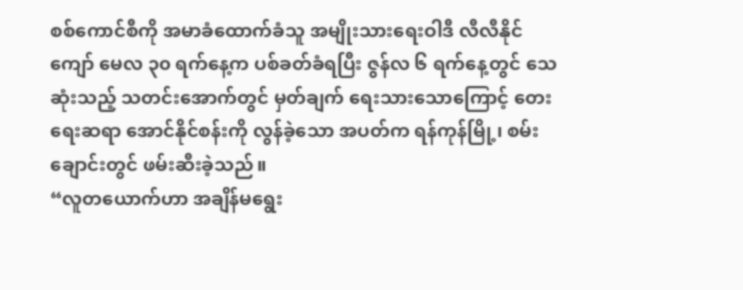စစ်ကောင်စီကို အမာခံထောက်ခံသူ အမျိုးသားရေးဝါဒီ လီလီနိုင်ကျော် မေလ ၃၀ ရက်နေ့က ပစ်ခတ်ခံရပြီး ဇွန်လ ၆ ရက်နေ့တွင် သေဆုံးသည့် သတင်းအောက်တွင် မှတ်ချက် ရေးသားသောကြောင့် တေးရေးဆရာ အောင်နိုင်စန်းကို လွန်ခဲ့သော အပတ်က ရန်ကုန်မြို့၊ စမ်းချောင်းတွင် ဖမ်းဆီးခဲ့သည်။
“လူတယောက်ဟာ အချိန်မရွေး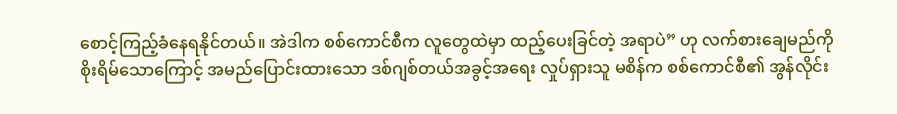စောင့်ကြည့်ခံနေရနိုင်တယ်။ အဲဒါက စစ်ကောင်စီက လူတွေထဲမှာ ထည့်ပေးခြင်တဲ့ အရာပဲ” ဟု လက်စားချေမည်ကို စိုးရိမ်သောကြောင့် အမည်ပြောင်းထားသော ဒစ်ဂျစ်တယ်အခွင့်အရေး လှုပ်ရှားသူ မစိန်က စစ်ကောင်စီ၏ အွန်လိုင်း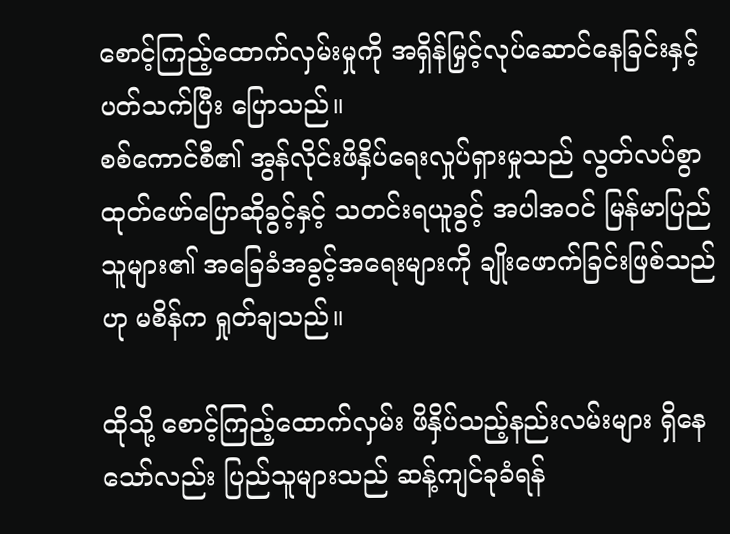စောင့်ကြည့်ထောက်လှမ်းမှုကို အရှိန်မြှင့်လုပ်ဆောင်နေခြင်းနှင့် ပတ်သက်ပြီး ပြောသည်။
စစ်ကောင်စီ၏ အွန်လိုင်းဖိနှိပ်ရေးလှုပ်ရှားမှုသည် လွတ်လပ်စွာ ထုတ်ဖော်ပြောဆိုခွင့်နှင့် သတင်းရယူခွင့် အပါအဝင် မြန်မာပြည်သူများ၏ အခြေခံအခွင့်အရေးများကို ချိုးဖောက်ခြင်းဖြစ်သည်ဟု မစိန်က ရှုတ်ချသည်။

ထိုသို့ စောင့်ကြည့်ထောက်လှမ်း ဖိနှိပ်သည့်နည်းလမ်းများ ရှိနေသော်လည်း ပြည်သူများသည် ဆန့်ကျင်ခုခံရန်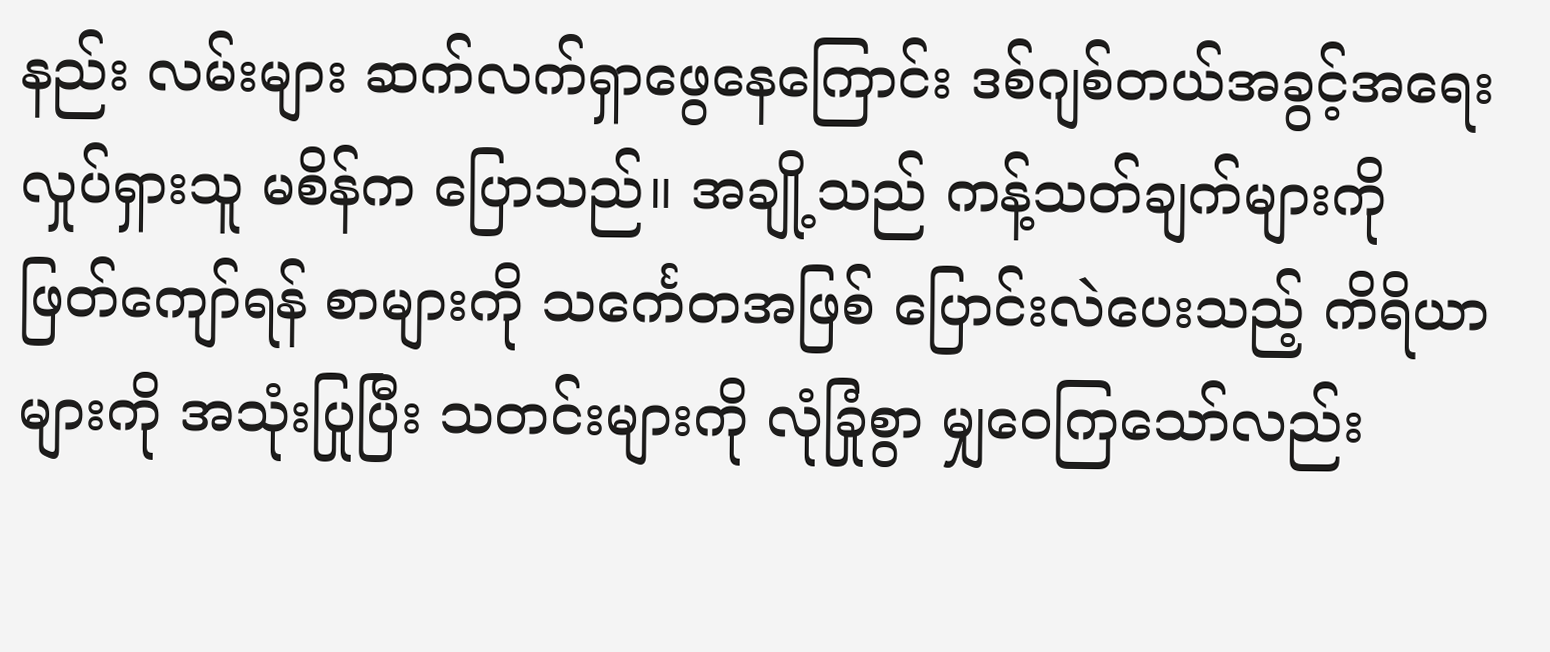နည်း လမ်းများ ဆက်လက်ရှာဖွေနေကြောင်း ဒစ်ဂျစ်တယ်အခွင့်အရေး လှုပ်ရှားသူ မစိန်က ပြောသည်။ အချို့သည် ကန့်သတ်ချက်များကို ဖြတ်ကျော်ရန် စာများကို သင်္ကေတအဖြစ် ပြောင်းလဲပေးသည့် ကိရိယာများကို အသုံးပြုပြီး သတင်းများကို လုံခြုံစွာ မျှဝေကြသော်လည်း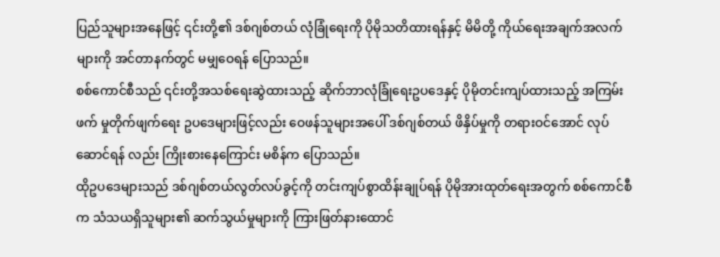ပြည်သူများအနေဖြင့် ၎င်းတို့၏ ဒစ်ဂျစ်တယ် လုံခြုံရေးကို ပိုမိုသတိထားရန်နှင့် မိမိတို့ ကိုယ်ရေးအချက်အလက်များကို အင်တာနက်တွင် မမျှဝေရန် ပြောသည်။
စစ်ကောင်စီသည် ၎င်းတို့အသစ်ရေးဆွဲထားသည့် ဆိုက်ဘာလုံခြုံရေးဥပဒေနှင့် ပိုမိုတင်းကျပ်ထားသည့် အကြမ်းဖက် မှုတိုက်ဖျက်ရေး ဥပဒေများဖြင့်လည်း ဝေဖန်သူများအပေါ် ဒစ်ဂျစ်တယ် ဖိနှိပ်မှုကို တရားဝင်အောင် လုပ်ဆောင်ရန် လည်း ကြိုးစားနေကြောင်း မစိန်က ပြောသည်။
ထိုဥပဒေများသည် ဒစ်ဂျစ်တယ်လွတ်လပ်ခွင့်ကို တင်းကျပ်စွာထိန်းချုပ်ရန် ပိုမိုအားထုတ်ရေးအတွက် စစ်ကောင်စီက သံသယရှိသူများ၏ ဆက်သွယ်မှုများကို ကြားဖြတ်နားထောင်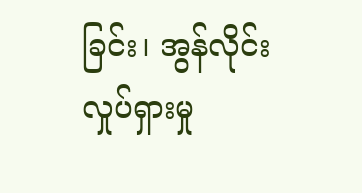ခြင်း၊ အွန်လိုင်းလှုပ်ရှားမှု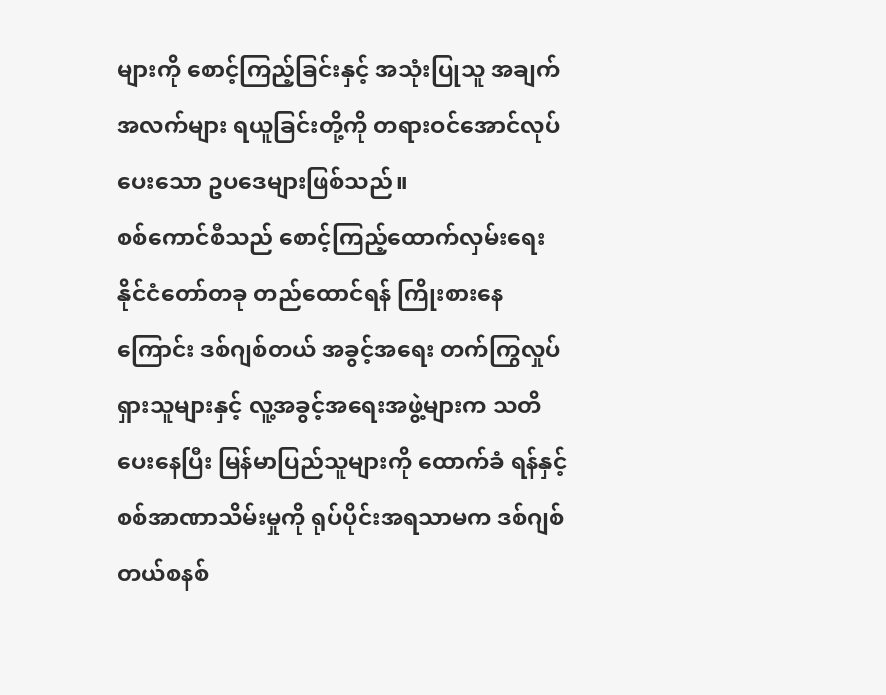များကို စောင့်ကြည့်ခြင်းနှင့် အသုံးပြုသူ အချက်အလက်များ ရယူခြင်းတို့ကို တရားဝင်အောင်လုပ်ပေးသော ဥပဒေများဖြစ်သည်။
စစ်ကောင်စီသည် စောင့်ကြည့်ထောက်လှမ်းရေး နိုင်ငံတော်တခု တည်ထောင်ရန် ကြိုးစားနေကြောင်း ဒစ်ဂျစ်တယ် အခွင့်အရေး တက်ကြွလှုပ်ရှားသူများနှင့် လူ့အခွင့်အရေးအဖွဲ့များက သတိပေးနေပြီး မြန်မာပြည်သူများကို ထောက်ခံ ရန်နှင့် စစ်အာဏာသိမ်းမှုကို ရုပ်ပိုင်းအရသာမက ဒစ်ဂျစ်တယ်စနစ်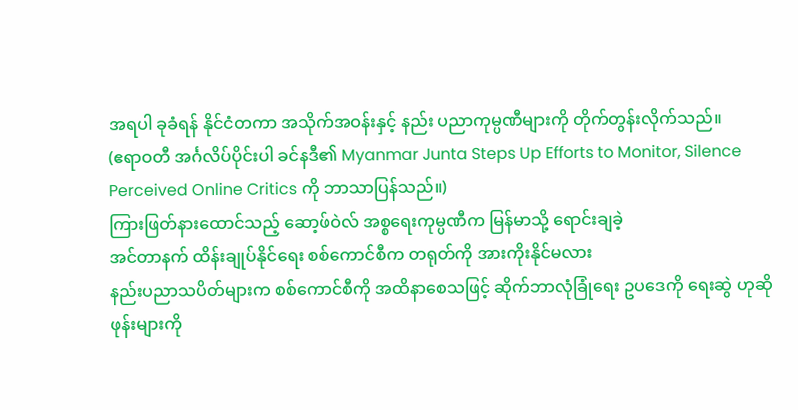အရပါ ခုခံရန် နိုင်ငံတကာ အသိုက်အဝန်းနှင့် နည်း ပညာကုမ္ပဏီများကို တိုက်တွန်းလိုက်သည်။
(ဧရာဝတီ အင်္ဂလိပ်ပိုင်းပါ ခင်နဒီ၏ Myanmar Junta Steps Up Efforts to Monitor, Silence Perceived Online Critics ကို ဘာသာပြန်သည်။)
ကြားဖြတ်နားထောင်သည့် ဆော့ဖ်ဝဲလ် အစ္စရေးကုမ္ပဏီက မြန်မာသို့ ရောင်းချခဲ့
အင်တာနက် ထိန်းချုပ်နိုင်ရေး စစ်ကောင်စီက တရုတ်ကို အားကိုးနိုင်မလား
နည်းပညာသပိတ်များက စစ်ကောင်စီကို အထိနာစေသဖြင့် ဆိုက်ဘာလုံခြုံရေး ဥပဒေကို ရေးဆွဲ ဟုဆို
ဖုန်းများကို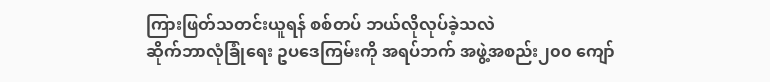ကြားဖြတ်သတင်းယူရန် စစ်တပ် ဘယ်လိုလုပ်ခဲ့သလဲ
ဆိုက်ဘာလုံခြုံရေး ဥပဒေကြမ်းကို အရပ်ဘက် အဖွဲ့အစည်း၂၀၀ ကျော်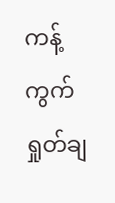ကန့်ကွက် ရှုတ်ချ